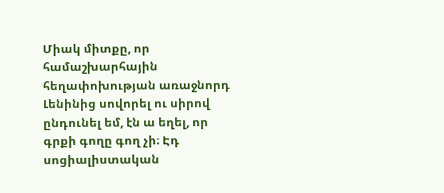Միակ միտքը, որ համաշխարհային հեղափոխության առաջնորդ Լենինից սովորել ու սիրով ընդունել եմ, էն ա եղել, որ գրքի գողը գող չի։ Էդ սոցիալիստական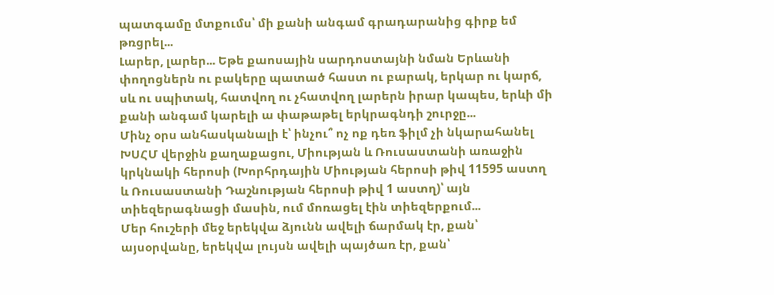պատգամը մտքումս՝ մի քանի անգամ գրադարանից գիրք եմ թռցրել...
Լարեր, լարեր... Եթե քաոսային սարդոստայնի նման Երևանի փողոցներն ու բակերը պատած հաստ ու բարակ, երկար ու կարճ, սև ու սպիտակ, հատվող ու չհատվող լարերն իրար կապես, երևի մի քանի անգամ կարելի ա փաթաթել երկրագնդի շուրջը...
Մինչ օրս անհասկանալի է՝ ինչու՞ ոչ ոք դեռ ֆիլմ չի նկարահանել ԽՍՀՄ վերջին քաղաքացու, Միության և Ռուսաստանի առաջին կրկնակի հերոսի (Խորհրդային Միության հերոսի թիվ 11595 աստղ և Ռուսաստանի Դաշնության հերոսի թիվ 1 աստղ)՝ այն տիեզերագնացի մասին, ում մոռացել էին տիեզերքում...
Մեր հուշերի մեջ երեկվա ձյունն ավելի ճարմակ էր, քան՝ այսօրվանը, երեկվա լույսն ավելի պայծառ էր, քան՝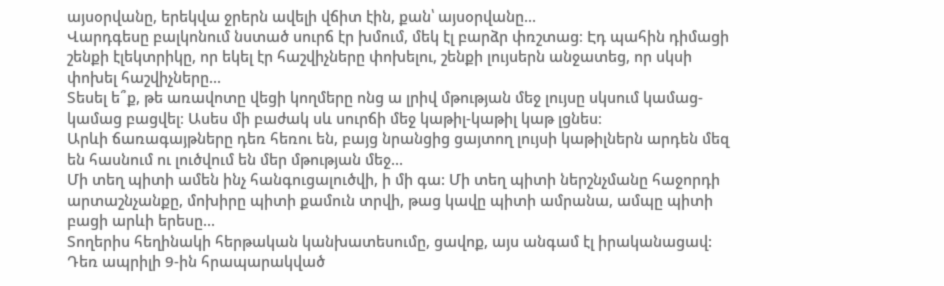այսօրվանը, երեկվա ջրերն ավելի վճիտ էին, քան՝ այսօրվանը...
Վարդգեսը բալկոնում նստած սուրճ էր խմում, մեկ էլ բարձր փռշտաց։ Էդ պահին դիմացի շենքի էլեկտրիկը, որ եկել էր հաշվիչները փոխելու, շենքի լույսերն անջատեց, որ սկսի փոխել հաշվիչները...
Տեսել ե՞ք, թե առավոտը վեցի կողմերը ոնց ա լրիվ մթության մեջ լույսը սկսում կամաց-կամաց բացվել։ Ասես մի բաժակ սև սուրճի մեջ կաթիլ-կաթիլ կաթ լցնես։
Արևի ճառագայթները դեռ հեռու են, բայց նրանցից ցայտող լույսի կաթիլներն արդեն մեզ են հասնում ու լուծվում են մեր մթության մեջ...
Մի տեղ պիտի ամեն ինչ հանգուցալուծվի, ի մի գա: Մի տեղ պիտի ներշնչմանը հաջորդի արտաշնչանքը, մոխիրը պիտի քամուն տրվի, թաց կավը պիտի ամրանա, ամպը պիտի բացի արևի երեսը...
Տողերիս հեղինակի հերթական կանխատեսումը, ցավոք, այս անգամ էլ իրականացավ: Դեռ ապրիլի 9-ին հրապարակված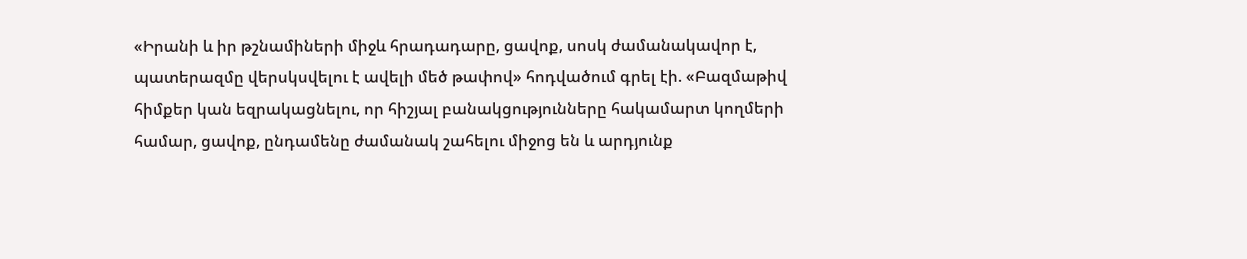«Իրանի և իր թշնամիների միջև հրադադարը, ցավոք, սոսկ ժամանակավոր է, պատերազմը վերսկսվելու է ավելի մեծ թափով» հոդվածում գրել էի. «Բազմաթիվ հիմքեր կան եզրակացնելու, որ հիշյալ բանակցությունները հակամարտ կողմերի համար, ցավոք, ընդամենը ժամանակ շահելու միջոց են և արդյունք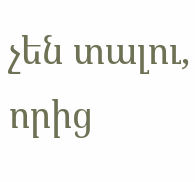չեն տալու, որից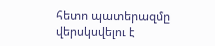հետո պատերազմը վերսկսվելու է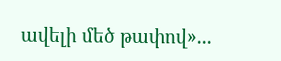ավելի մեծ թափով»...